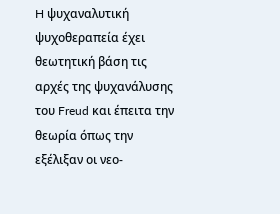H ψυχαναλυτική ψυχοθεραπεία έχει θεωτητική βάση τις αρχές της ψυχανάλυσης του Freud και έπειτα την θεωρία όπως την εξέλιξαν οι νεο-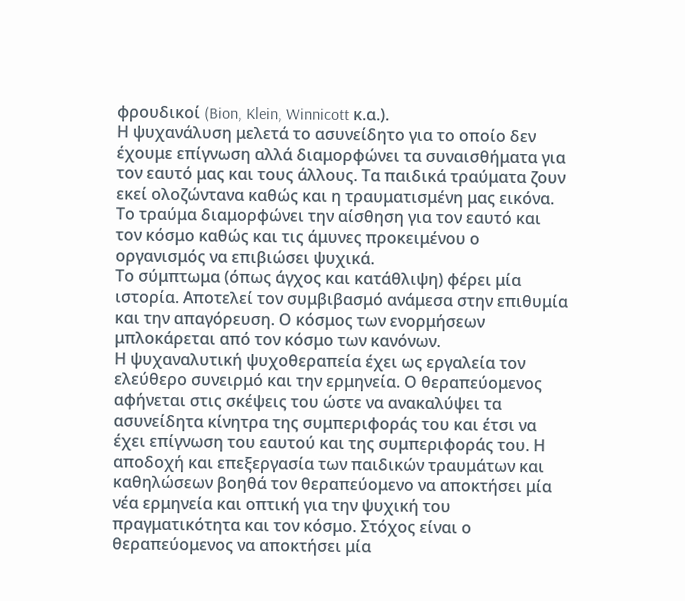φρουδικοί (Bion, Klein, Winnicott κ.α.).
Η ψυχανάλυση μελετά το ασυνείδητο για το οποίο δεν έχουμε επίγνωση αλλά διαμορφώνει τα συναισθήματα για τον εαυτό μας και τους άλλους. Τα παιδικά τραύματα ζουν εκεί ολοζώντανα καθώς και η τραυματισμένη μας εικόνα. Το τραύμα διαμορφώνει την αίσθηση για τον εαυτό και τον κόσμο καθώς και τις άμυνες προκειμένου ο οργανισμός να επιβιώσει ψυχικά.
Το σύμπτωμα (όπως άγχος και κατάθλιψη) φέρει μία ιστορία. Αποτελεί τον συμβιβασμό ανάμεσα στην επιθυμία και την απαγόρευση. Ο κόσμος των ενορμήσεων μπλοκάρεται από τον κόσμο των κανόνων.
Η ψυχαναλυτική ψυχοθεραπεία έχει ως εργαλεία τον ελεύθερο συνειρμό και την ερμηνεία. Ο θεραπεύομενος αφήνεται στις σκέψεις του ώστε να ανακαλύψει τα ασυνείδητα κίνητρα της συμπεριφοράς του και έτσι να έχει επίγνωση του εαυτού και της συμπεριφοράς του. Η αποδοχή και επεξεργασία των παιδικών τραυμάτων και καθηλώσεων βοηθά τον θεραπεύομενο να αποκτήσει μία νέα ερμηνεία και οπτική για την ψυχική του πραγματικότητα και τον κόσμο. Στόχος είναι ο θεραπεύομενος να αποκτήσει μία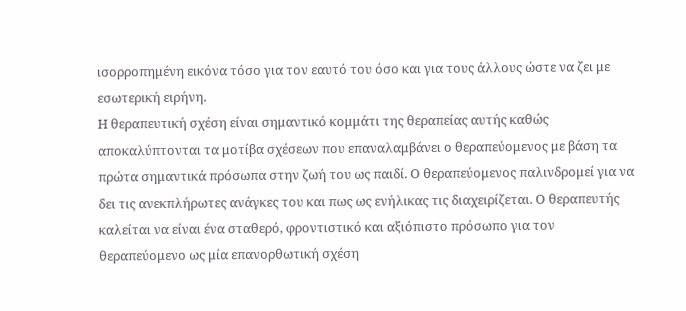ισορροπημένη εικόνα τόσο για τον εαυτό του όσο και για τους άλλους ώστε να ζει με εσωτερική ειρήνη.
Η θεραπευτική σχέση είναι σημαντικό κομμάτι της θεραπείας αυτής καθώς αποκαλύπτονται τα μοτίβα σχέσεων που επαναλαμβάνει ο θεραπεύομενος με βάση τα πρώτα σημαντικά πρόσωπα στην ζωή του ως παιδί. Ο θεραπεύομενος παλινδρομεί για να δει τις ανεκπλήρωτες ανάγκες του και πως ως ενήλικας τις διαχειρίζεται. Ο θεραπευτής καλείται να είναι ένα σταθερό, φροντιστικό και αξιόπιστο πρόσωπο για τον θεραπεύομενο ως μία επανορθωτική σχέση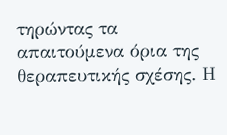τηρώντας τα απαιτούμενα όρια της θεραπευτικής σχέσης. Η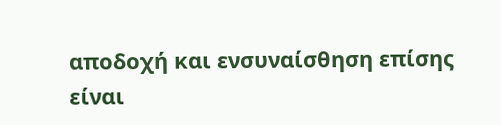αποδοχή και ενσυναίσθηση επίσης είναι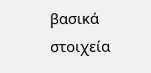βασικά στοιχεία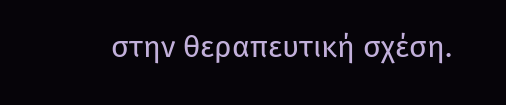στην θεραπευτική σχέση.